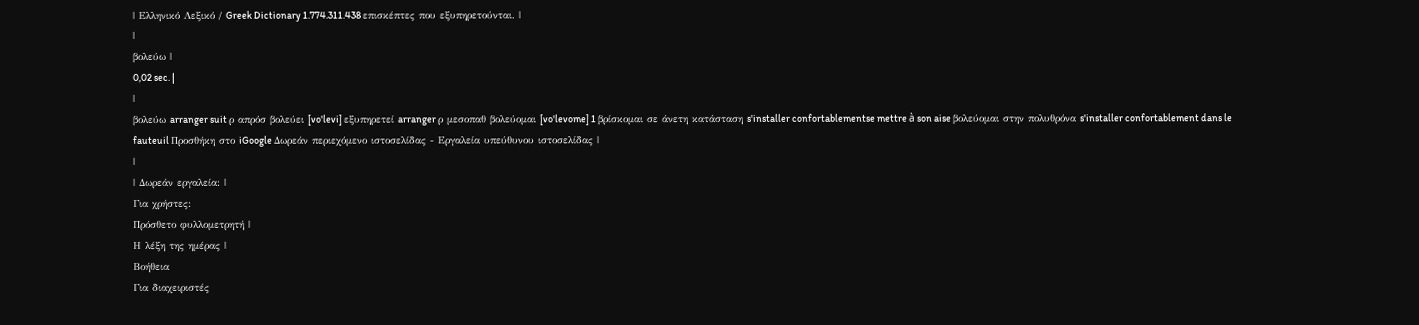| Ελληνικό Λεξικό / Greek Dictionary 1.774.311.438 επισκέπτες που εξυπηρετούνται. |
|
βολεύω |
0,02 sec. |
|
βολεύω arranger suit ρ απρόσ βολεύει [vo'levi] εξυπηρετεί arranger ρ μεσοπαθ βολεύομαι [vo'levome] 1 βρίσκομαι σε άνετη κατάσταση s'installer confortablementse mettre à son aise βολεύομαι στην πολυθρόνα s'installer confortablement dans le fauteuil Προσθήκη στο iGoogle Δωρεάν περιεχόμενο ιστοσελίδας - Εργαλεία υπεύθυνου ιστοσελίδας |
|
| Δωρεάν εργαλεία: |
Για χρήστες:
Πρόσθετο φυλλομετρητή |
Η λέξη της ημέρας |
Βοήθεια
Για διαχειριστές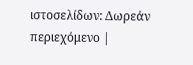ιστοσελίδων: Δωρεάν περιεχόμενο |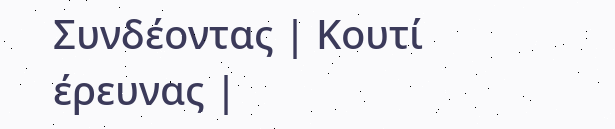Συνδέοντας | Κουτί έρευνας |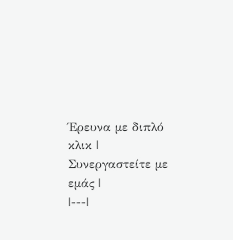Έρευνα με διπλό κλικ | Συνεργαστείτε με εμάς |
|---|